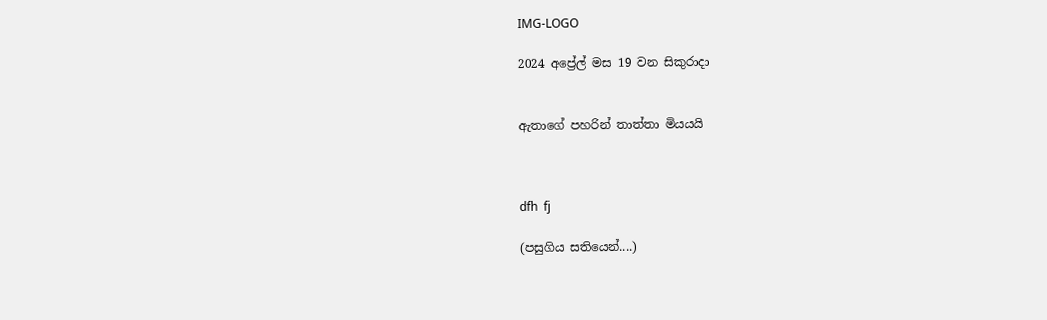IMG-LOGO

2024 අප්‍රේල් මස 19 වන සිකුරාදා


ඇතාගේ පහරින් තාත්තා මියයයි



dfh  fj

(පසුගිය සතියෙන්....)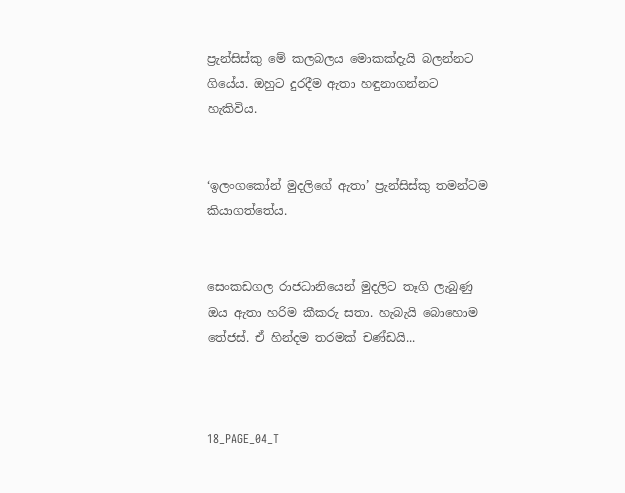ප්‍රැන්සිස්කු මේ කලබලය මොකක්දැයි බලන්නට ගියේය. ඔහුට දුරදීම ඇතා හඳුනාගන්නට හැකිවිය.


‘ඉලංගකෝන් මුදලිගේ ඇතා’ ප්‍රැන්සිස්කු තමන්ටම කියාගත්තේය.


සෙංකඩගල රාජධානියෙන් මුදලිට තෑගි ලැබුණු ඔය ඇතා හරිම කීකරු සතා. හැබැයි බොහොම තේජස්. ඒ හින්දම තරමක් චණ්ඩයි...



18_PAGE_04_T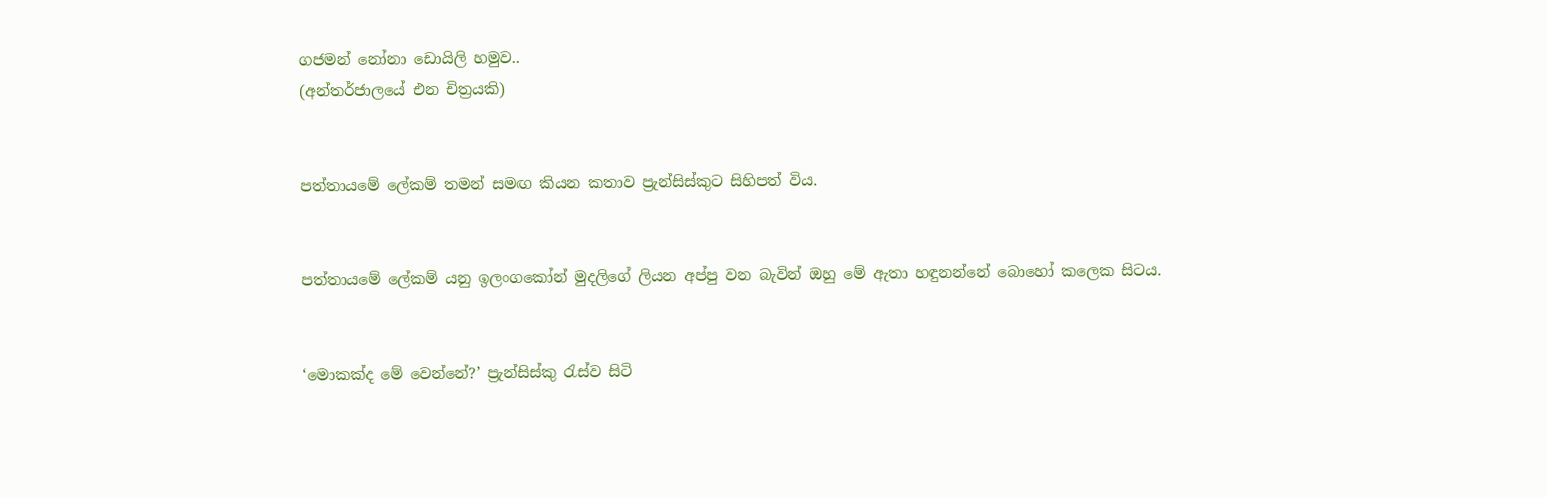ගජමන් නෝනා ඩොයිලි හමුව..
(අන්තර්ජාලයේ එන චිත්‍රයකි)


පත්තායමේ ලේකම් තමන් සමඟ කියන කතාව ප්‍රැන්සිස්කුට සිහිපත් විය.


පත්තායමේ ලේකම් යනු ඉලංගකෝන් මුදලිගේ ලියන අප්පු වන බැවින් ඔහු මේ ඇතා හඳුනන්නේ බොහෝ කලෙක සිටය.


‘මොකක්ද මේ වෙන්නේ?’ ප්‍රැන්සිස්කු රැස්ව සිටි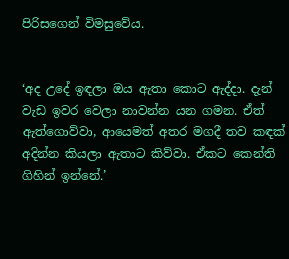පිරිසගෙන් විමසුවේය.


‘අද උදේ ඉඳලා ඔය ඇතා කොට ඇද්දා. දැන් වැඩ ඉවර වෙලා නාවන්න යන ගමන. ඒත් ඇත්ගොව්වා, ආයෙමත් අතර මගදී තව කඳක් අදින්න කියලා ඇතාට කිව්වා. ඒකට කෙන්ති ගිහින් ඉන්නේ.’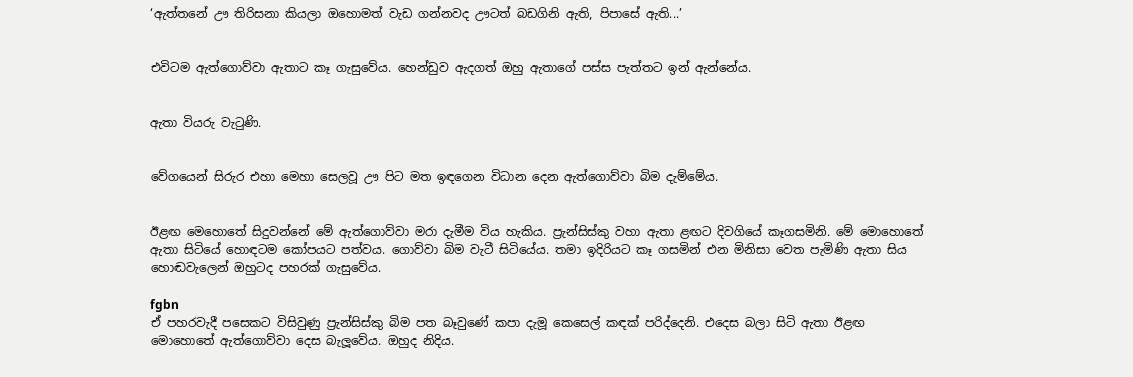‘ඇත්තනේ ඌ තිරිසනා කියලා ඔහොමත් වැඩ ගන්නවද ඌටත් බඩගිනි ඇති, පිපාසේ ඇති...’


එවිටම ඇත්ගොව්වා ඇතාට කෑ ගැසුවේය. හෙන්ඩුව ඇදගත් ඔහු ඇතාගේ පස්ස පැත්තට ඉන් ඇන්නේය.


ඇතා වියරු වැටුණි.


වේගයෙන් සිරුර එහා මෙහා සෙලවූ ඌ පිට මත ඉඳගෙන විධාන දෙන ඇත්ගොව්වා බිම දැම්මේය.


ඊළඟ මෙහොතේ සිදුවන්නේ මේ ඇත්ගොව්වා මරා දැමීම විය හැකිය. ප්‍රැන්සිස්කු වහා ඇතා ළඟට දිවගියේ කෑගසමිනි. මේ මොහොතේ ඇතා සිටියේ හොඳටම කෝපයට පත්වය. ගොව්වා බිම වැටී සිටියේය. තමා ඉදිරියට කෑ ගසමින් එන මිනිසා වෙත පැමිණි ඇතා සිය හොඬවැලෙන් ඔහුටද පහරක් ගැසුවේය.

fgbn
ඒ පහරවැදී පසෙකට විසිවුණු ප්‍රැන්සිස්කු බිම පත බෑවුණේ කපා දැමූ කෙසෙල් කඳක් පරිද්දෙනි. එදෙස බලා සිටි ඇතා ඊළඟ මොහොතේ ඇත්ගොව්වා දෙස බැලූවේය. ඔහුද නිදිය.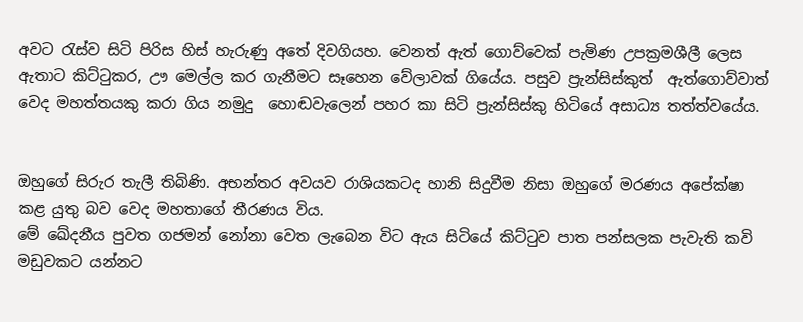අවට රැස්ව සිටි පිරිස හිස් හැරුණු අතේ දිවගියහ. වෙනත් ඇත් ගොව්වෙක් පැමිණ උපක්‍රමශීලී ලෙස ඇතාට කිට්ටුකර, ඌ මෙල්ල කර ගැනීමට සෑහෙන වේලාවක් ගියේය. පසුව ප්‍රැන්සිස්කුත්  ඇත්ගොව්වාත් වෙද මහත්තයකු කරා ගිය නමුදු  හොඬවැලෙන් පහර කා සිටි ප්‍රැන්සිස්කු හිටියේ අසාධ්‍ය තත්ත්වයේය.


ඔහුගේ සිරුර තැලී තිබිණි. අභන්තර අවයව රාශියකටද හානි සිදුවීම නිසා ඔහුගේ මරණය අපේක්ෂා කළ යුතු බව වෙද මහතාගේ තීරණය විය.
මේ ඛේදනීය පුවත ගජමන් නෝනා වෙත ලැබෙන විට ඇය සිටියේ කිට්ටුව පාත පන්සලක පැවැති කවි මඩුවකට යන්නට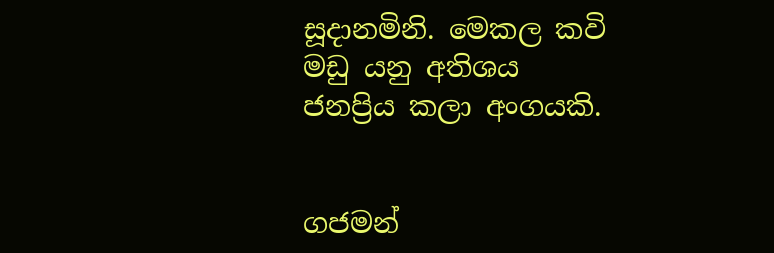සූදානමිනි. මෙකල කවි මඩු යනු අතිශය ජනප්‍රිය කලා අංගයකි.


ගජමන්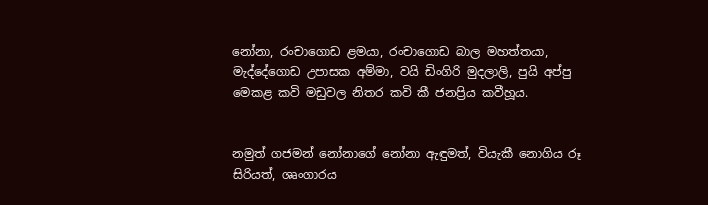නෝනා, රංචාගොඩ ළමයා, රංචාගොඩ බාල මහත්තයා, මැද්දේගොඩ උපාසක අම්මා, වයි ඩිංගිරි මුදලාලි, පුයි අප්පු මෙකළ කවි මඩුවල නිතර කවි කී ජනප්‍රිය කවීහූය.


නමුත් ගජමන් නෝනාගේ නෝනා ඇඳුමත්, වියැකී නොගිය රූ සිරියත්, ශෘංගාරය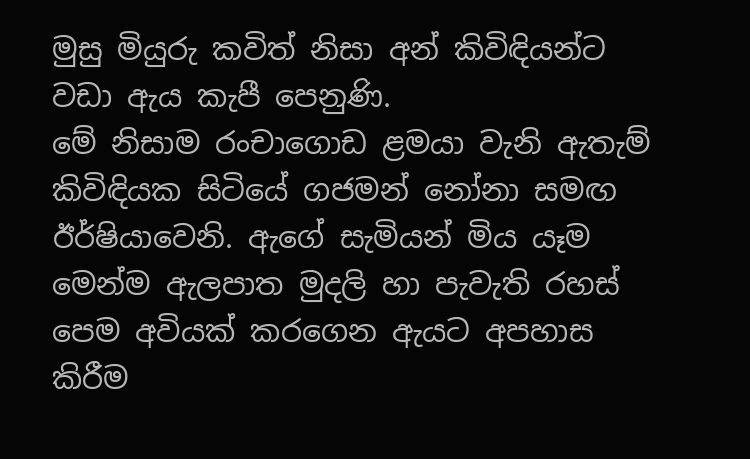මුසු මියුරු කවිත් නිසා අන් කිවිඳියන්ට වඩා ඇය කැපී පෙනුණි.
මේ නිසාම රංචාගොඩ ළමයා වැනි ඇතැම් කිවිඳියක සිටියේ ගජමන් නෝනා සමඟ ඊර්ෂියාවෙනි. ඇගේ සැමියන් මිය යෑම මෙන්ම ඇලපාත මුදලි හා පැවැති රහස් පෙම අවියක් කරගෙන ඇයට අපහාස කිරීම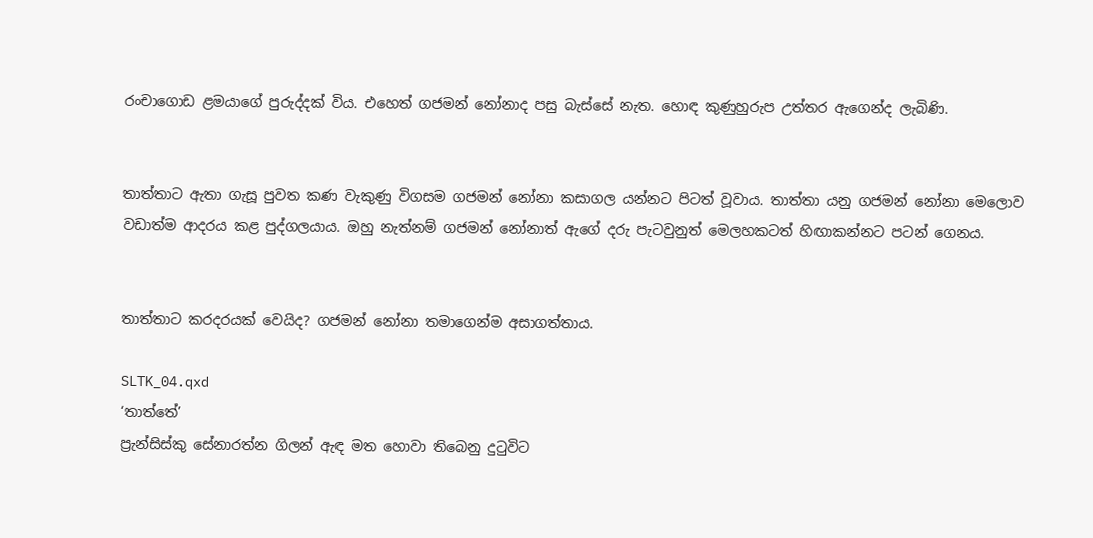රංචාගොඩ ළමයාගේ පුරුද්දක් විය. එහෙත් ගජමන් නෝනාද පසු බැස්සේ නැත. හොඳ කුණුහුරුප උත්තර ඇගෙන්ද ලැබිණි.


තාත්තාට ඇතා ගැසූ පුවත කණ වැකුණු විගසම ගජමන් නෝනා කසාගල යන්නට පිටත් වූවාය. තාත්තා යනු ගජමන් නෝනා මෙලොව වඩාත්ම ආදරය කළ පුද්ගලයාය. ඔහු නැත්නම් ගජමන් නෝනාත් ඇගේ දරු පැටවුනුත් මෙලහකටත් හිඟාකන්නට පටන් ගෙනය.


තාත්තාට කරදරයක් වෙයිද? ගජමන් නෝනා තමාගෙන්ම අසාගත්තාය.

SLTK_04.qxd
‘තාත්තේ’
ප්‍රැන්සිස්කු සේනාරත්න ගිලන් ඇඳ මත හොවා තිබෙනු දුටුවිට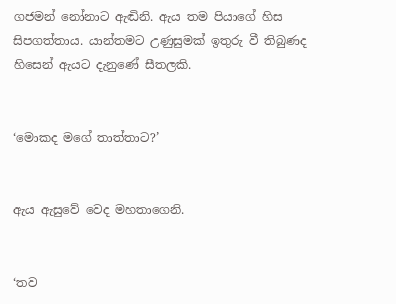ගජමන් නෝනාට ඇඬිනි. ඇය තම පියාගේ හිස සිපගත්තාය. යාන්තමට උණුසුමක් ඉතුරු වී තිබුණද හිසෙන් ඇයට දැනුණේ සීතලකි.


‘මොකද මගේ තාත්තාට?’


ඇය ඇසුවේ වෙද මහතාගෙනි.


‘තව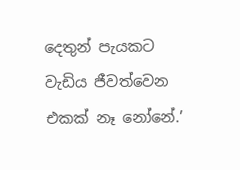දෙතුන් පැයකට වැඩිය ජීවත්වෙන එකක් නෑ නෝනේ.’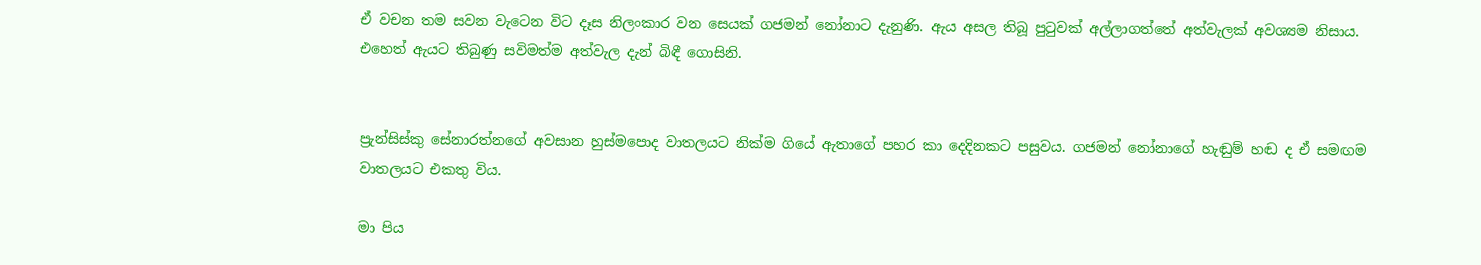ඒ වචන තම සවන වැටෙන විට දෑස නිලංකාර වන සෙයක් ගජමන් නෝනාට දැනුණි. ඇය අසල තිබූ පුටුවක් අල්ලාගත්තේ අත්වැලක් අවශ්‍යම නිසාය.
එහෙත් ඇයට තිබුණු සවිමත්ම අත්වැල දැන් බිඳී ගොසිනි.


ප්‍රැන්සිස්කු සේනාරත්නගේ අවසාන හුස්මපොද වාතලයට නික්ම ගියේ ඇතාගේ පහර කා දෙදිනකට පසුවය. ගජමන් නෝනාගේ හැඬුම් හඬ ද ඒ සමඟම වාතලයට එකතු විය.

මා පිය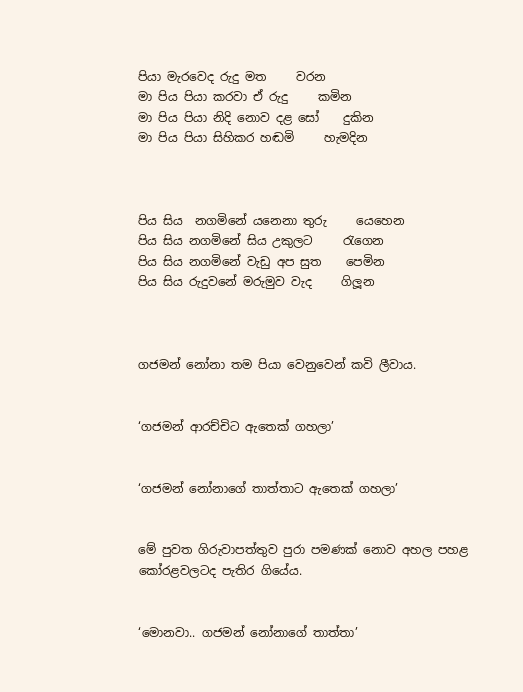පියා මැරවෙද රුදු මත     වරන
මා පිය පියා කරවා ඒ රුදු     කමින
මා පිය පියා නිදි නොව දළ සෝ    දුකින
මා පිය පියා සිහිකර හඬමි     හැමදින



පිය සිය  නගමිනේ යනෙනා තුරු     යෙහෙන
පිය සිය නගමිනේ සිය උකුලට     රැගෙන
පිය සිය නගමිනේ වැඩු අප සුත    පෙමින
පිය සිය රුදුවනේ මරුමුව වැද     ගිලූන



ගජමන් නෝනා තම පියා වෙනුවෙන් කවි ලීවාය.


‘ගජමන් ආරච්චිට ඇතෙක් ගහලා’


‘ගජමන් නෝනාගේ තාත්තාට ඇතෙක් ගහලා’


මේ පුවත ගිරුවාපත්තුව පුරා පමණක් නොව අහල පහළ කෝරළවලටද පැතිර ගියේය.


‘මොනවා.. ගජමන් නෝනාගේ තාත්තා’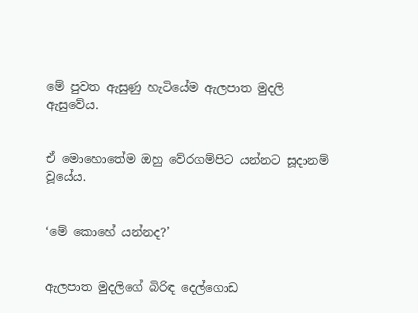මේ පුවත ඇසුණු හැටියේම ඇලපාත මුදලි ඇසුවේය.


ඒ මොහොතේම ඔහු වේරගම්පිට යන්නට සූදානම් වූයේය.


‘මේ කොහේ යන්නද?’


ඇලපාත මුදලිගේ බිරිඳ දෙල්ගොඩ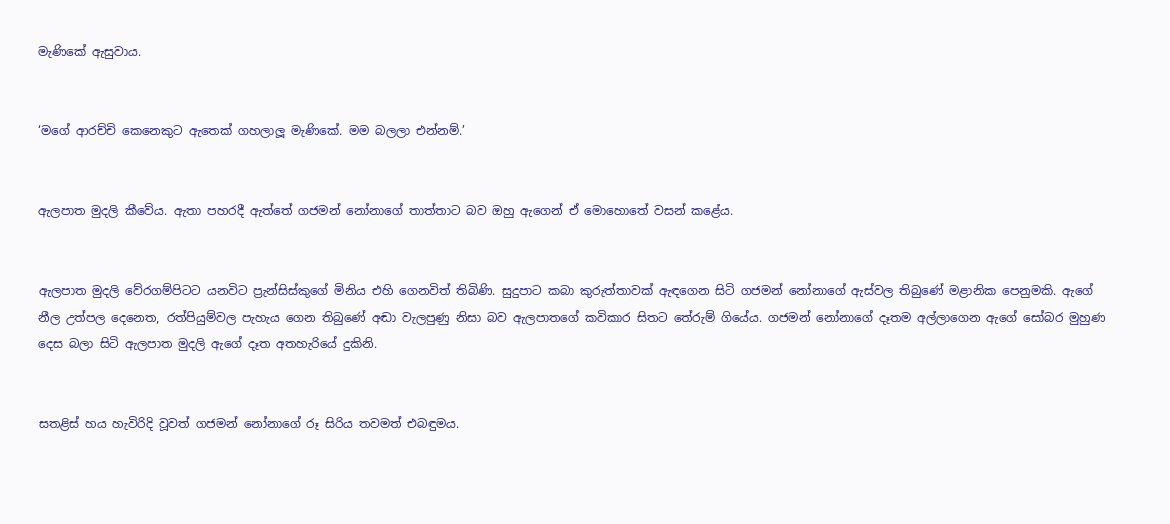මැණිකේ ඇසුවාය.


‘මගේ ආරච්චි කෙනෙකුට ඇතෙක් ගහලාලූ මැණිකේ. මම බලලා එන්නම්.’


ඇලපාත මුදලි කීවේය. ඇතා පහරදී ඇත්තේ ගජමන් නෝනාගේ තාත්තාට බව ඔහු ඇගෙන් ඒ මොහොතේ වසන් කළේය.


ඇලපාත මුදලි වේරගම්පිටට යනවිට ප්‍රැන්සිස්කුගේ මිනිය එහි ගෙනවිත් තිබිණි. සුදුපාට කබා කුරුත්තාවක් ඇඳගෙන සිටි ගජමන් නෝනාගේ ඇස්වල තිබුණේ මළානික පෙනුමකි. ඇගේ නීල උත්පල දෙනෙත, රත්පියුම්වල පැහැය ගෙන තිබුණේ අඬා වැලපුණු නිසා බව ඇලපාතගේ කවිකාර සිතට තේරුම් ගියේය. ගජමන් නෝනාගේ දෑතම අල්ලාගෙන ඇගේ සෝබර මුහුණ දෙස බලා සිටි ඇලපාත මුදලි ඇගේ දෑත අතහැරියේ දුකිනි.


සතළිස් හය හැවිරිදි වූවත් ගජමන් නෝනාගේ රූ සිරිය තවමත් එබඳුමය.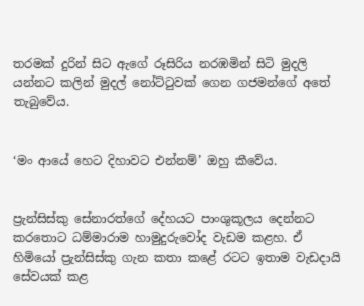තරමක් දුරින් සිට ඇගේ රූසිරිය නරඹමින් සිටි මුදලි යන්නට කලින් මුදල් නෝට්ටුවක් ගෙන ගජමන්ගේ අතේ තැබුවේය.


‘මං ආයේ හෙට දිහාවට එන්නම්’ ඔහු කීවේය.


ප්‍රැන්සිස්කු සේනාරත්ගේ දේහයට පාංශුකූලය දෙන්නට කරතොට ධම්මාරාම හාමුදුරුවෝද වැඩම කළහ. ඒ හිමියෝ ප්‍රැන්සිස්කු ගැන කතා කළේ රටට ඉතාම වැඩදායි සේවයක් කළ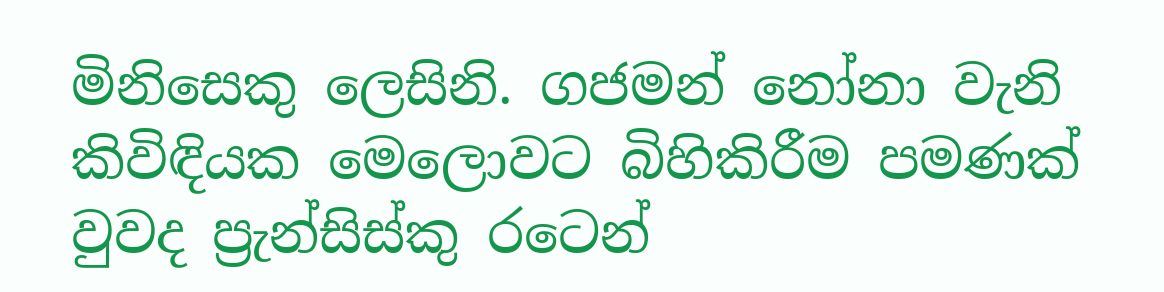මිනිසෙකු ලෙසිනි. ගජමන් නෝනා වැනි කිවිඳියක මෙලොවට බිහිකිරීම පමණක් වුවද ප්‍රැන්සිස්කු රටෙන්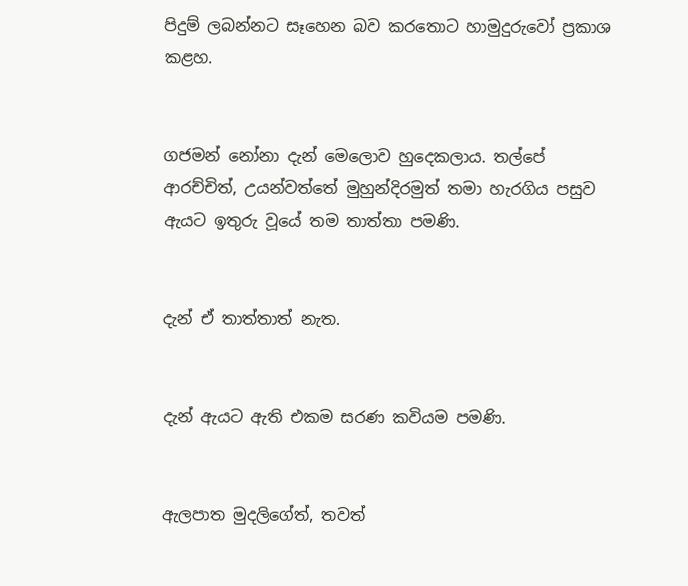පිදුම් ලබන්නට සෑහෙන බව කරතොට හාමුදුරුවෝ ප්‍රකාශ කළහ.


ගජමන් නෝනා දැන් මෙලොව හුදෙකලාය. තල්පේ ආරච්චිත්, උයන්වත්තේ මුහුන්දිරමුත් තමා හැරගිය පසුව ඇයට ඉතුරු වූයේ තම තාත්තා පමණි.


දැන් ඒ තාත්තාත් නැත.


දැන් ඇයට ඇති එකම සරණ කවියම පමණි.


ඇලපාත මුදලිගේත්, තවත්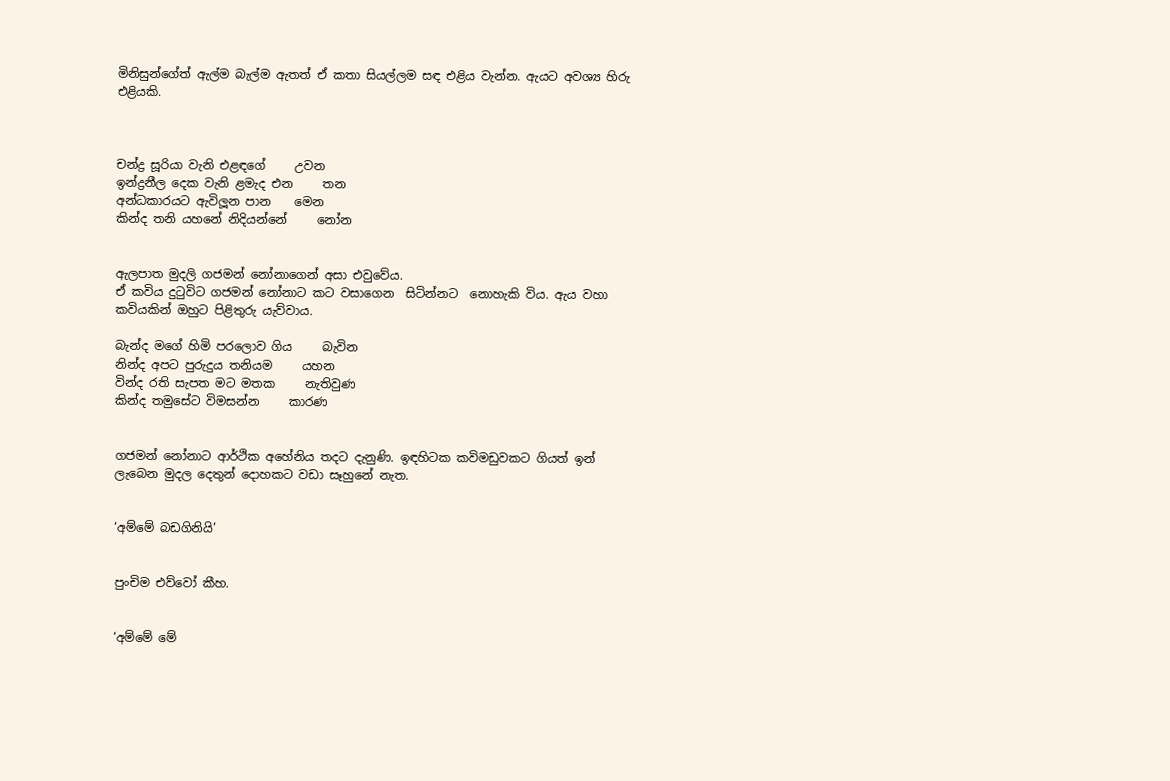මිනිසුන්ගේත් ඇල්ම බැල්ම ඇතත් ඒ කතා සියල්ලම සඳ එළිය වැන්න. ඇයට අවශ්‍ය හිරු එළියකි.



චන්ද්‍ර සූරියා වැනි එළඳගේ     උවන
ඉන්ද්‍රනීල දෙක වැනි ළමැද එන     තන
අන්ධකාරයට ඇවිලූන පාන    මෙන
කින්ද තනි යහනේ නිදියන්නේ     නෝන


ඇලපාත මුදලි ගජමන් නෝනාගෙන් අසා එවුවේය.
ඒ කවිය දුටුවිට ගජමන් නෝනාට කට වසාගෙන  සිටින්නට  නොහැකි විය. ඇය වහා කවියකින් ඔහුට පිළිතුරු යැව්වාය.

බැන්ද මගේ හිමි පරලොව ගිය     බැවින
නින්ද අපට පුරුදුය තනියම     යහන
වින්ද රති සැපත මට මතක     නැතිවුණ
කින්ද තමුසේට විමසන්න     කාරණ


ගජමන් නෝනාට ආර්ථික අහේනිය තදට දැනුණි. ඉඳහිටක කවිමඩුවකට ගියත් ඉන් ලැබෙන මුදල දෙතුන් දොහකට වඩා සෑහුනේ නැත.


‘අම්මේ බඩගිනියි’


පුංචිම එව්වෝ කීහ.


‘අම්මේ මේ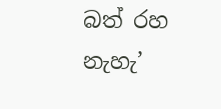බත් රහ නැහැ’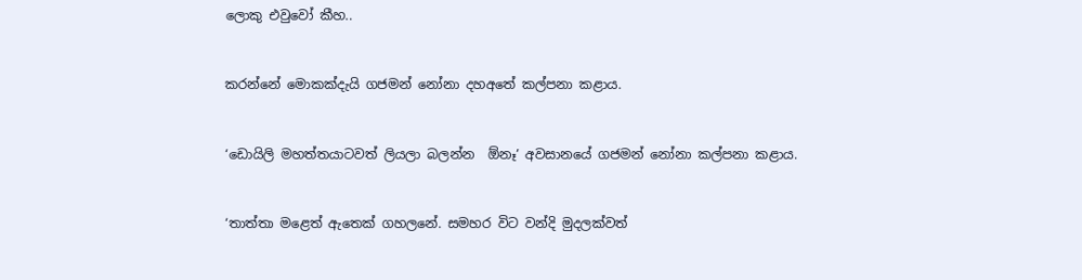ලොකු එවුවෝ කීහ..


කරන්නේ මොකක්දැයි ගජමන් නෝනා දහඅතේ කල්පනා කළාය.


‘ඩොයිලි මහත්තයාටවත් ලියලා බලන්න  ඕනෑ’ අවසානයේ ගජමන් නෝනා කල්පනා කළාය.


‘තාත්තා මළෙත් ඇතෙක් ගහලනේ. සමහර විට වන්දි මුදලක්වත්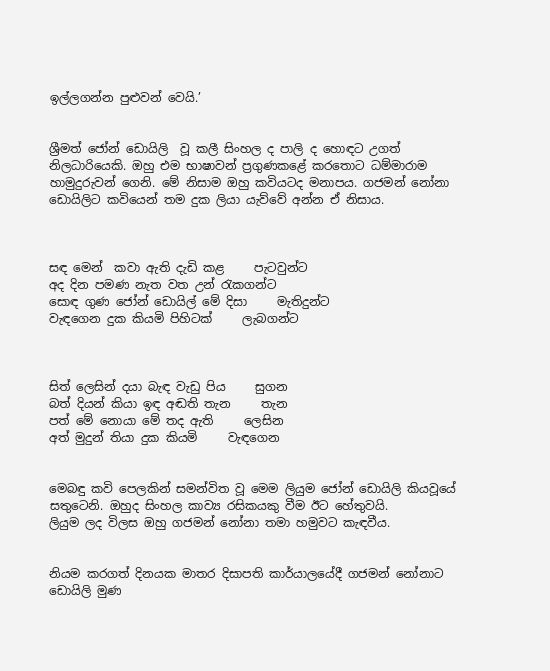ඉල්ලගන්න පුළුවන් වෙයි.’


ශ්‍රීමත් ජෝන් ඩොයිලි  වූ කලී සිංහල ද පාලි ද හොඳට උගත් නිලධාරියෙකි. ඔහු එම භාෂාවන් ප්‍රගුණකළේ කරතොට ධම්මාරාම හාමුදුරුවන් ගෙනි. මේ නිසාම ඔහු කවියටද මනාපය. ගජමන් නෝනා ඩොයිලිට කවියෙන් තම දුක ලියා යැව්වේ අන්න ඒ නිසාය.



සඳ මෙන්  කවා ඇති දැඩි කළ     පැටවුන්ට
අද දින පමණ නැත වත උන් රැකගන්ට
සොඳ ගුණ ජෝන් ඩොයිල් මේ දිසා     මැතිදුන්ට
වැඳගෙන දුක කියමි පිහිටක්     ලැබගන්ට



සිත් ලෙසින් දයා බැඳ වැඩු පිය     සුගන
බත් දියන් කියා ඉඳ අඬති තැන     තැන
පත් මේ නොයා මේ තද ඇති     ලෙසින
අත් මුදුන් තියා දුක කියමි     වැඳගෙන


මෙබඳු කවි පෙලකින් සමන්විත වූ මෙම ලියුම ජෝන් ඩොයිලි කියවූයේ සතුටෙනි. ඔහුද සිංහල කාව්‍ය රසිකයකු වීම ඊට හේතුවයි.
ලියුම ලද විලස ඔහු ගජමන් නෝනා තමා හමුවට කැඳවීය.


නියම කරගත් දිනයක මාතර දිසාපති කාර්යාලයේදී ගජමන් නෝනාට ඩොයිලි මුණ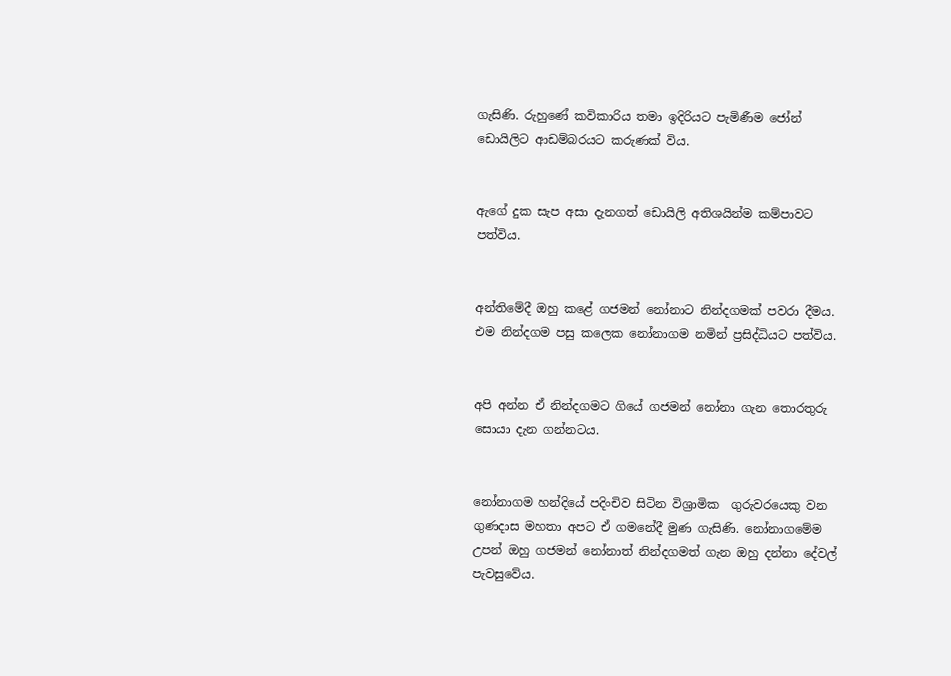ගැසිණි. රුහුණේ කවිකාරිය තමා ඉදිරියට පැමිණීම ජෝන් ඩොයිලිට ආඩම්බරයට කරුණක් විය.


ඇගේ දුක සැප අසා දැනගත් ඩොයිලි අතිශයින්ම කම්පාවට පත්විය.


අන්තිමේදී ඔහු කළේ ගජමන් නෝනාට නින්දගමක් පවරා දීමය. එම නින්දගම පසු කලෙක නෝනාගම නමින් ප්‍රසිද්ධියට පත්විය.


අපි අන්න ඒ නින්දගමට ගියේ ගජමන් නෝනා ගැන තොරතුරු සොයා දැන ගන්නටය.


නෝනාගම හන්දියේ පදිංචිව සිටින විශ්‍රාමික  ගුරුවරයෙකු වන ගුණදාස මහතා අපට ඒ ගමනේදී මුණ ගැසිණි. නෝනාගමේම උපන් ඔහු ගජමන් නෝනාත් නින්දගමත් ගැන ඔහු දන්නා දේවල් පැවසුවේය.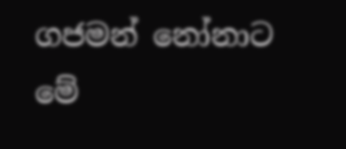ගජමන් නෝනාට මේ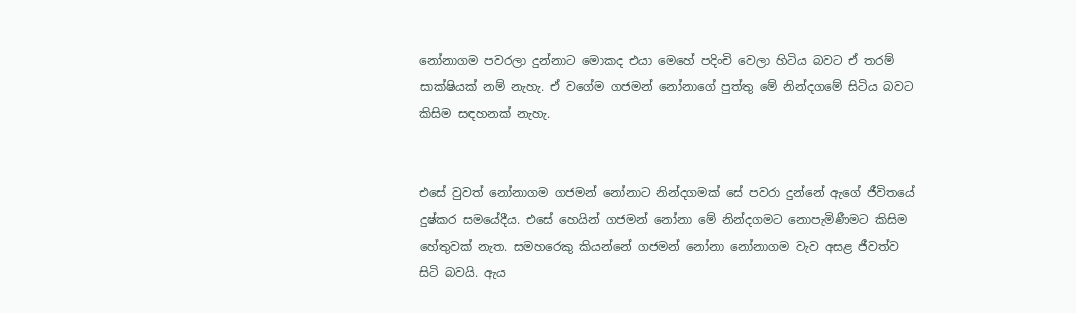නෝනාගම පවරලා දුන්නාට මොකද එයා මෙහේ පදිංචි වෙලා හිටිය බවට ඒ තරම් සාක්ෂියක් නම් නැහැ. ඒ වගේම ගජමන් නෝනාගේ පුත්තු මේ නින්දගමේ සිටිය බවට කිසිම සඳහනක් නැහැ.


එසේ වුවත් නෝනාගම ගජමන් නෝනාට නින්දගමක් සේ පවරා දුන්නේ ඇගේ ජීවිතයේ දුෂ්කර සමයේදීය. එසේ හෙයින් ගජමන් නෝනා මේ නින්දගමට නොපැමිණීමට කිසිම හේතුවක් නැත. සමහරෙකු කියන්නේ ගජමන් නෝනා නෝනාගම වැව අසළ ජීවත්ව සිටි බවයි. ඇය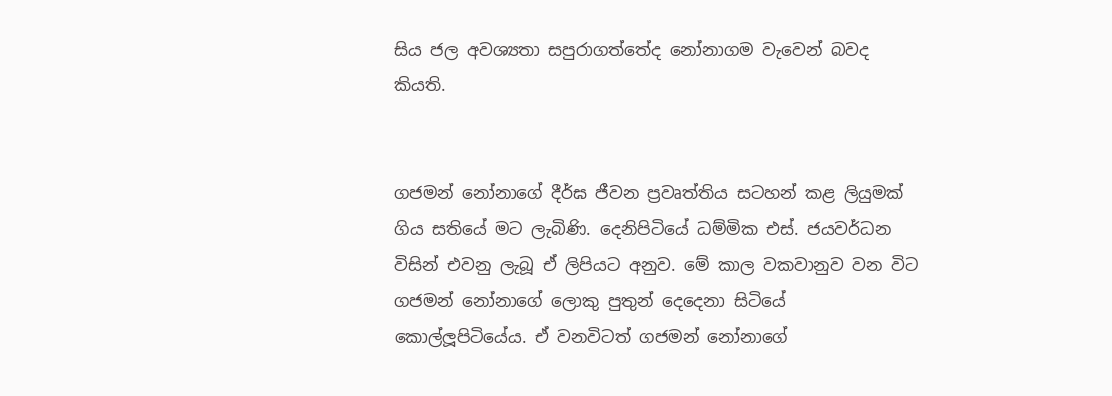සිය ජල අවශ්‍යතා සපුරාගත්තේද නෝනාගම වැවෙන් බවද කියති.


ගජමන් නෝනාගේ දීර්ඝ ජීවන ප්‍රවෘත්තිය සටහන් කළ ලියුමක් ගිය සතියේ මට ලැබිණි. දෙනිපිටියේ ධම්මික එස්. ජයවර්ධන විසින් එවනු ලැබූ ඒ ලිපියට අනුව. මේ කාල වකවානුව වන විට ගජමන් නෝනාගේ ලොකු පුතුන් දෙදෙනා සිටියේ කොල්ලූපිටියේය. ඒ වනවිටත් ගජමන් නෝනාගේ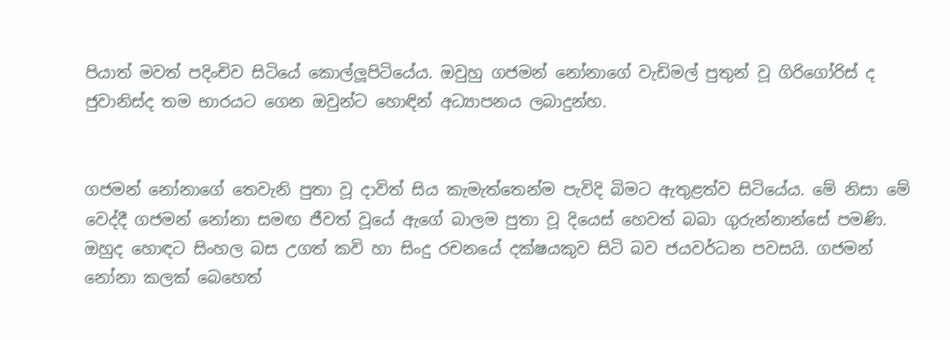පියාත් මවත් පදිංචිව සිටියේ කොල්ලූපිටියේය. ඔවුහු ගජමන් නෝනාගේ වැඩිමල් පුතුන් වූ ගිරිගෝරිස් ද ජුවානිස්ද තම භාරයට ගෙන ඔවුන්ට හොඳින් අධ්‍යාපනය ලබාදුන්හ.


ගජමන් නෝනාගේ තෙවැනි පුතා වූ දාවිත් සිය කැමැත්තෙන්ම පැවිදි බිමට ඇතුළත්ව සිටියේය. මේ නිසා මේ වෙද්දී ගජමන් නෝනා සමඟ ජීවත් වූයේ ඇගේ බාලම පුතා වූ දියෙස් හෙවත් බබා ගුරුන්නාන්සේ පමණි. ඔහුද හොඳට සිංහල බස උගත් කවි හා සිංදු රචනයේ දක්ෂයකුව සිටි බව ජයවර්ධන පවසයි. ගජමන් නෝනා කලක් බෙහෙත්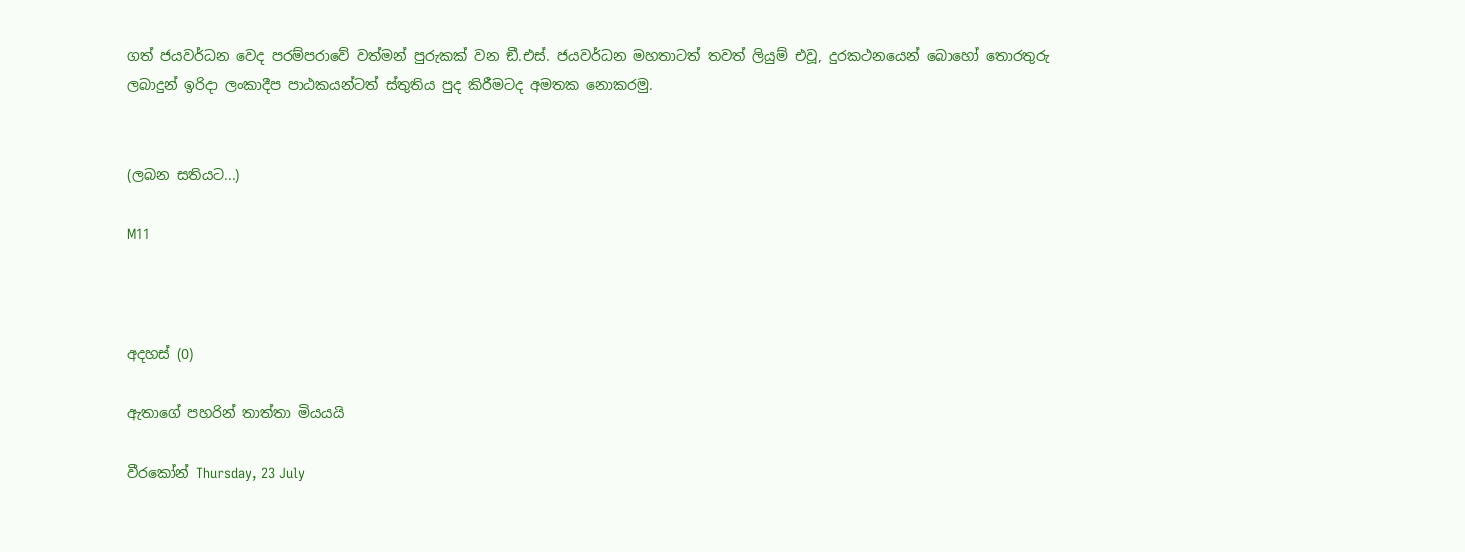ගත් ජයවර්ධන වෙද පරම්පරාවේ වත්මන් පුරුකක් වන ඞී.එස්. ජයවර්ධන මහතාටත් තවත් ලියුම් එවූ, දුරකථනයෙන් බොහෝ තොරතුරු ලබාදුන් ඉරිදා ලංකාදීප පාඨකයන්ටත් ස්තුතිය පුද කිරීමටද අමතක නොකරමු.


(ලබන සතියට...)

M11



අදහස් (0)

ඇතාගේ පහරින් තාත්තා මියයයි

වීරකෝන් Thursday, 23 July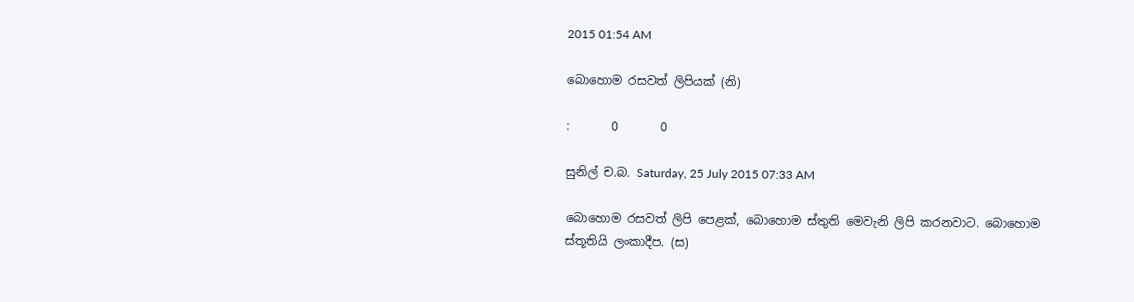2015 01:54 AM

බොහොම රසවත් ලිපියක් (නි)

:       0       0

සුනිල් ච.බ. Saturday, 25 July 2015 07:33 AM

බොහොම රසවත් ලිපි පෙළක්, බොහොම ස්තුති මෙවැනි ලිපි කරනවාට. බොහොම ස්තූතියි ලංකාදීප. (ස)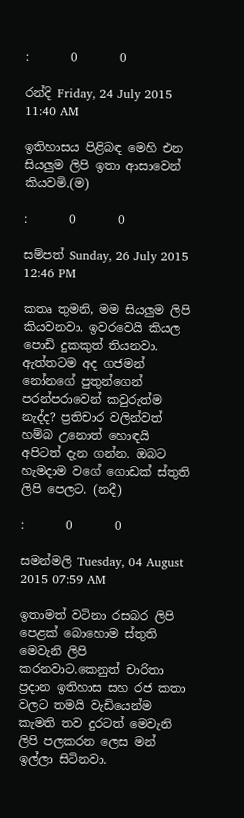:       0       0

රන්දි Friday, 24 July 2015 11:40 AM

ඉතිහාසය පිළිබඳ මෙහි එන සියලුම ලිපි ඉතා ආසාවෙන් කියවමි.(ම)

:       0       0

සම්පත් Sunday, 26 July 2015 12:46 PM

කතෘ තුමනි, මම සියලුම ලිපි කියවනවා. ඉවරවෙයි කියල පොඩි දුකකුත් තියනවා. ඇත්තටම අද ගජමන් නෝනගේ පුතුන්ගෙන් පරන්පරාවෙන් කවුරුත්ම නැද්ද? ප්‍රතිචාර වලින්වත් හම්බ උනොත් හොඳයි අපිටත් දැන ගන්න. ඔබට හැමදාම වගේ ගොඩක් ස්තුති ලිපි පෙලට. (නදී)

:       0       0

සමන්මලි Tuesday, 04 August 2015 07:59 AM

ඉතාමත් වටිනා රසබර ලිපි පෙළක් බොහොම ස්තුති මෙවැනි ලිපි කරනවාට.කෙනුත් චාරිතා ප්‍රදාන ඉතිහාස සහ රජ කතා වලට තමයි වැඩියෙන්ම කැමති තව දුරටත් මෙවැනි ලිපි පලකරන ලෙස මන් ඉල්ලා සිටිනවා.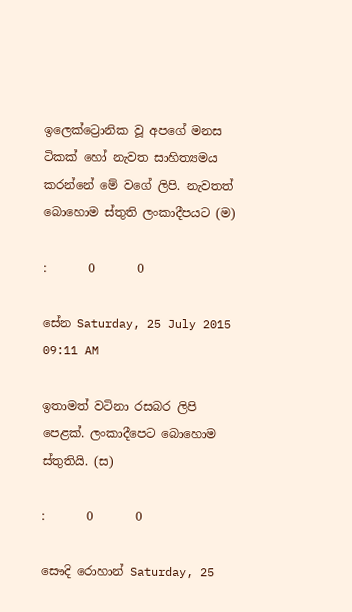ඉලෙක්ට්‍රොනික වූ අපගේ මනස ටිකක් හෝ නැවත සාහිත්‍යමය කරන්නේ මේ වගේ ලිපි. නැවතත් බොහොම ස්තුති ලංකාදීපයට (ම)

:       0       0

සේන Saturday, 25 July 2015 09:11 AM

ඉතාමත් වටිනා රසබර ලිපි පෙළක්. ලංකාදීපෙට බොහොම ස්තුතියි. (ස)

:       0       0

සෞදි රොහාන් Saturday, 25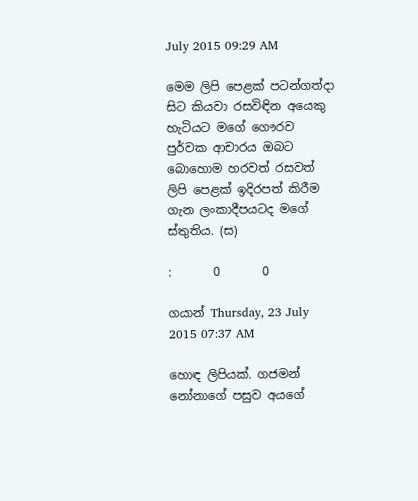July 2015 09:29 AM

මෙම ලිපි පෙළක් පටන්ගත්දා සිට කියවා රසවිඳින අයෙකු හැටියට මගේ ගෞරව පුර්වක ආචාරය ඔබට බොහොම හරවත් රසවත් ලිපි පෙළක් ඉදිරපත් කිරීම ගැන ලංකාදීපයටද මගේ ස්තුතිය. (ස)

:       0       0

ගයාන් Thursday, 23 July 2015 07:37 AM

හොඳ ලිපියක්. ගජමන් නෝනාගේ පසුව අයගේ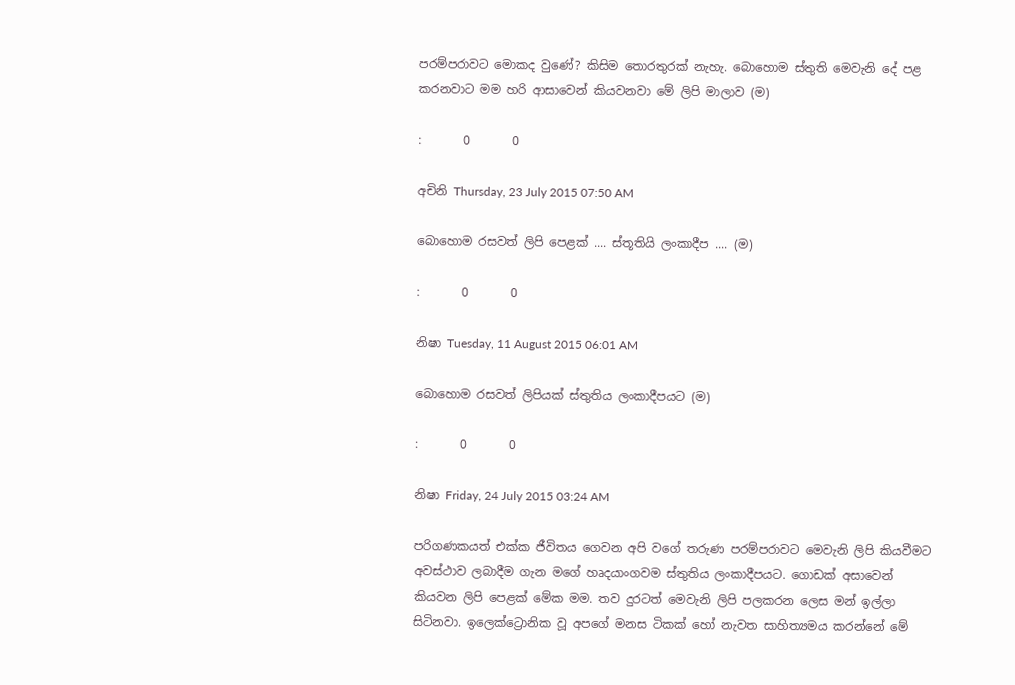පරම්පරාවට මොකද වුණේ? කිසිම තොරතුරක් නැහැ. බොහොම ස්තුති මෙවැනි දේ පළ කරනවාට මම හරි ආසාවෙන් කියවනවා මේ ලිපි මාලාව (ම)

:       0       0

අචිනි Thursday, 23 July 2015 07:50 AM

බොහොම රසවත් ලිපි පෙළක් .... ස්තූතියි ලංකාදීප .... (ම)

:       0       0

නිෂා Tuesday, 11 August 2015 06:01 AM

බොහොම රසවත් ලිපියක් ස්තුතිය ලංකාදීපයට (ම)

:       0       0

නිෂා Friday, 24 July 2015 03:24 AM

පරිගණකයත් එක්ක ජීවිතය ගෙවන අපි වගේ තරුණ පරම්පරාවට මෙවැනි ලිපි කියවීමට අවස්ථාව ලබාදීම ගැන මගේ හෘදයාංගවම ස්තුතිය ලංකාදීපයට. ගොඩක් අසාවෙන් කියවන ලිපි පෙළක් මේක මම. තව දුරටත් මෙවැනි ලිපි පලකරන ලෙස මන් ඉල්ලා සිටිනවා. ඉලෙක්ට්‍රොනික වූ අපගේ මනස ටිකක් හෝ නැවත සාහිත්‍යමය කරන්නේ මේ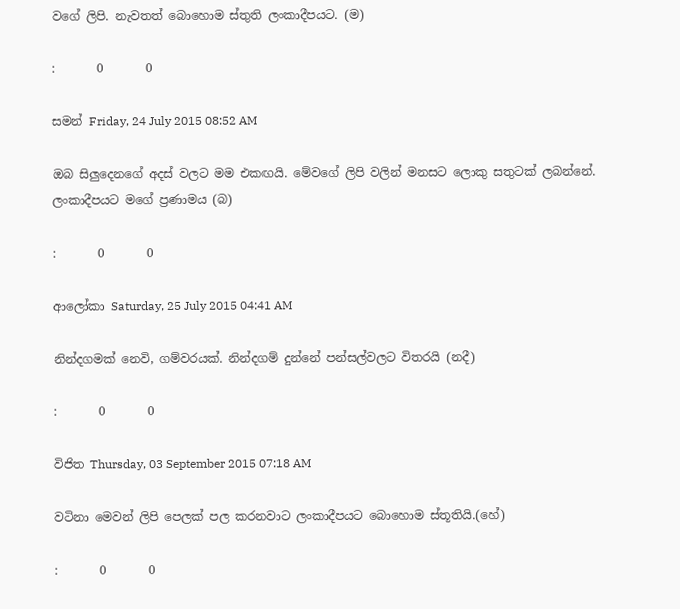වගේ ලිපි. නැවතත් බොහොම ස්තුති ලංකාදීපයට. (ම)

:       0       0

සමන් Friday, 24 July 2015 08:52 AM

ඔබ සිලුදෙනගේ අදස් වලට මම එකඟයි. මේවගේ ලිපි වලින් මනසට ලොකු සතුටක් ලබන්නේ. ලංකාදීපයට මගේ ප්‍රණාමය (බ)

:       0       0

ආලෝකා Saturday, 25 July 2015 04:41 AM

නින්දගමක් නෙවි, ගම්වරයක්. නින්දගම් දුන්නේ පන්සල්වලට විතරයි (නදී)

:       0       0

විජිත Thursday, 03 September 2015 07:18 AM

වටිනා මෙවන් ලිපි පෙලක් පල කරනවාට ලංකාදීපයට බොහොම ස්තූතියි.(හේ)

:       0       0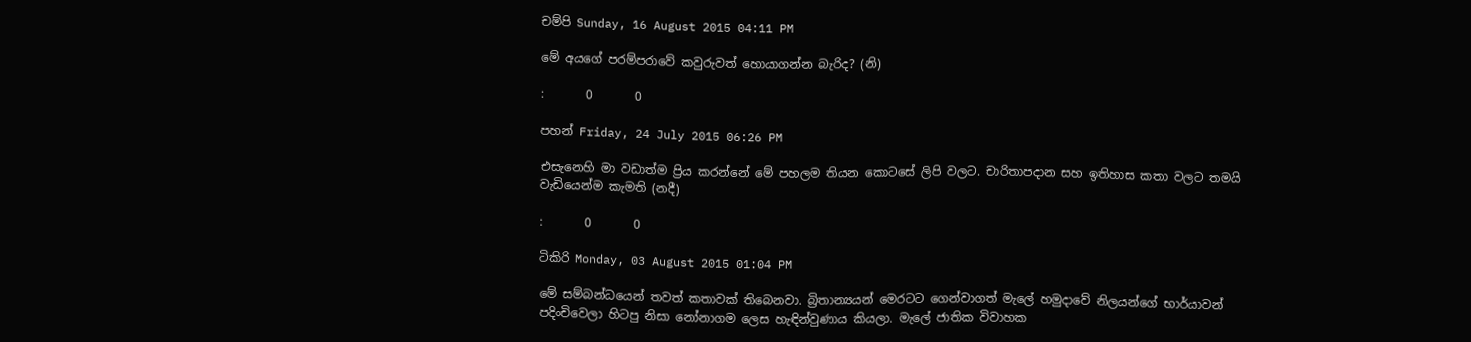චම්පි Sunday, 16 August 2015 04:11 PM

මේ අයගේ පරම්පරාවේ කවුරුවත් හොයාගන්න බැරිද? (නි)

:       0       0

පහන් Friday, 24 July 2015 06:26 PM

එසැනෙහි මා වඩාත්ම ප්‍රිය කරන්නේ මේ පහලම තියන කොටසේ ලිපි වලට. චාරිතාපදාන සහ ඉතිහාස කතා වලට තමයි වැඩියෙන්ම කැමති (නදී)

:       0       0

ටිකිරි Monday, 03 August 2015 01:04 PM

මේ සම්බන්ධයෙන් තවත් කතාවක් තිබෙනවා. බ්‍රිතාන්‍යයන් මෙරටට ගෙන්වාගත් මැලේ හමුදාවේ නිලයන්ගේ භාර්යාවන් පදිංචිවෙලා හිටපු නිසා නෝනාගම ලෙස හැඳින්වුණාය කියලා. මැලේ ජාතික විවාහක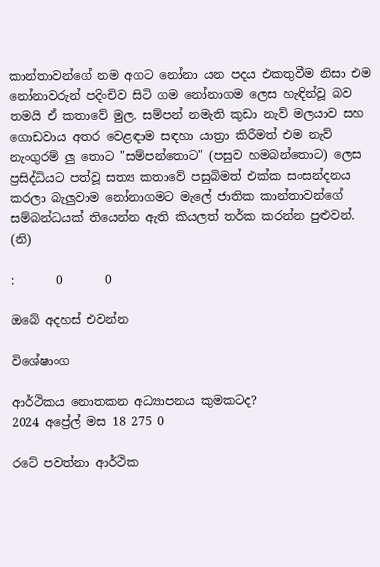කාන්තාවන්ගේ නම අගට නෝනා යන පදය එකතුවීම නිසා එම නෝනාවරුන් පදිංචිව සිටි ගම නෝනාගම ලෙස හැඳින්වූ බව තමයි ඒ කතාවේ මුල. සම්පන් නමැති කුඩා නැව් මලයාව සහ ගොඩවාය අතර වෙළඳාම සඳහා යාත්‍රා කිරීමත් එම නැව් නැංගුරම් ලු තොට "සම්පන්තොට" (පසුව හමබන්තොට) ලෙස ප්‍රසිද්ධියට පත්වූ සත්‍ය කතාවේ පසුබිමත් එක්ක සංසන්දනය කරලා බැලුවාම නෝනාගමට මැලේ ජාතික කාන්තාවන්ගේ සම්බන්ධයක් තියෙන්න ඇති කියලත් තර්ක කරන්න පුළුවන්. (නි)

:       0       0

ඔබේ අදහස් එවන්න

විශේෂාංග

ආර්ථිකය නොතකන අධ්‍යාපනය කුමකටද?
2024 අප්‍රේල් මස 18 275 0

රටේ පවත්නා ආර්ථික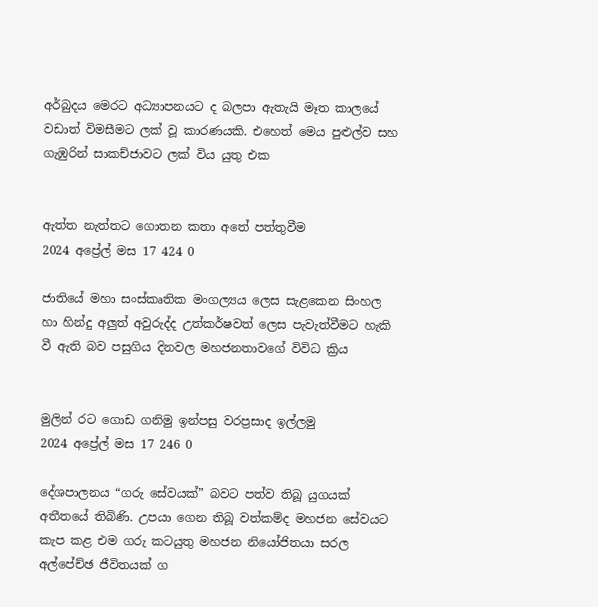අර්බුදය මෙරට අධ්‍යාපනයට ද බලපා ඇතැයි මෑත කාලයේ වඩාත් විමසීමට ලක් වූ කාරණයකි. එහෙත් මෙය පුළුල්ව සහ ගැඹුරින් සාකච්ජාවට ලක් විය යුතු එක


ඇත්ත නැත්තට ගොතන කතා අතේ පත්තුවීම
2024 අප්‍රේල් මස 17 424 0

ජාතියේ මහා සංස්කෘතික මංගල්‍යය ලෙස සැළකෙන සිංහල හා හින්දු අලුත් අවුරුද්ද උත්කර්ෂවත් ලෙස පැවැත්වීමට හැකි වී ඇති බව පසුගිය දිනවල මහජනතාවගේ විවිධ ක්‍රිය


මුලින් රට ගොඩ ගනිමු ඉන්පසු වරප්‍රසාද ඉල්ලමු
2024 අප්‍රේල් මස 17 246 0

දේශපාලනය “ගරු සේවයක්” බවට පත්ව තිබූ යුගයක් අතීතයේ තිබිණි. උපයා ගෙන තිබූ වත්කම්ද මහජන සේවයට කැප කළ එම ගරු කටයුතු මහජන නියෝජිතයා සරල අල්පේච්ඡ ජීවිතයක් ග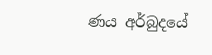ණය අර්බුදයේ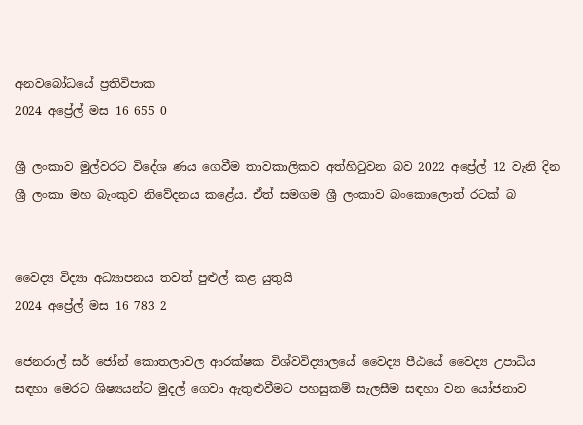අනවබෝධයේ ප්‍රතිවිපාක
2024 අප්‍රේල් මස 16 655 0

ශ්‍රී ලංකාව මුල්වරට විදේශ ණය ගෙවීම තාවකාලිකව අත්හිටුවන බව 2022 අප්‍රේල් 12 වැනි දින ශ්‍රී ලංකා මහ බැංකුව නිවේදනය කළේය. ඒත් සමගම ශ්‍රී ලංකාව බංකොලොත් රටක් බ


වෛද්‍ය විද්‍යා අධ්‍යාපනය තවත් පුළුල් කළ යුතුයි
2024 අප්‍රේල් මස 16 783 2

ජෙනරාල් සර් ජෝන් කොතලාවල ආරක්ෂක විශ්වවිද්‍යාලයේ වෛද්‍ය පීඨයේ වෛද්‍ය උපාධිය සඳහා මෙරට ශිෂ්‍යයන්ට මුදල් ගෙවා ඇතුළුවීමට පහසුකම් සැලසීම සඳහා වන යෝජනාව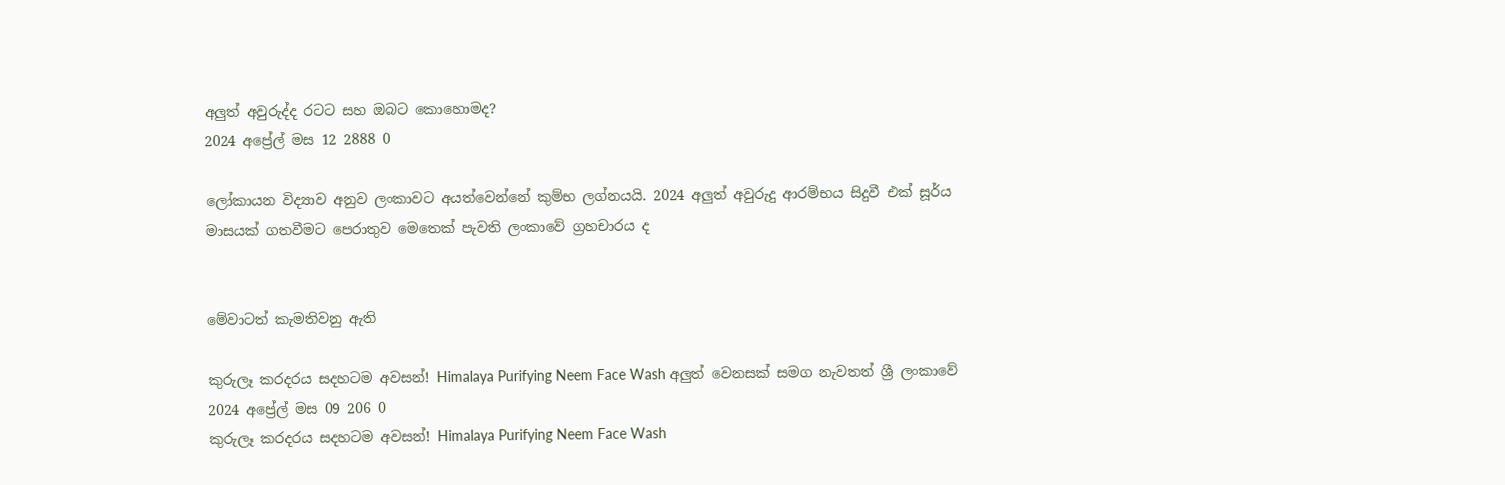අලුත් අවුරුද්ද රටට සහ ඔබට කොහොමද?
2024 අප්‍රේල් මස 12 2888 0

ලෝකායන විද්‍යාව අනුව ලංකාවට අයත්වෙන්නේ කුම්භ ලග්නයයි. 2024 අලුත් අවුරුදු ආරම්භය සිදුවී එක් සූර්ය මාසයක් ගතවීමට පෙරාතුව මෙතෙක් පැවති ලංකාවේ ග්‍රහචාරය ද


මේවාටත් කැමතිවනු ඇති

කුරුලෑ කරදරය සදහටම අවසන්! Himalaya Purifying Neem Face Wash අලුත් වෙනසක් සමග නැවතත් ශ්‍රී ලංකාවේ 2024 අප්‍රේල් මස 09 206 0
කුරුලෑ කරදරය සදහටම අවසන්! Himalaya Purifying Neem Face Wash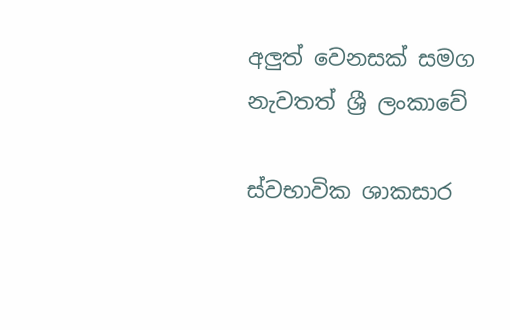අලුත් වෙනසක් සමග නැවතත් ශ්‍රී ලංකාවේ

ස්වභාවික ශාකසාර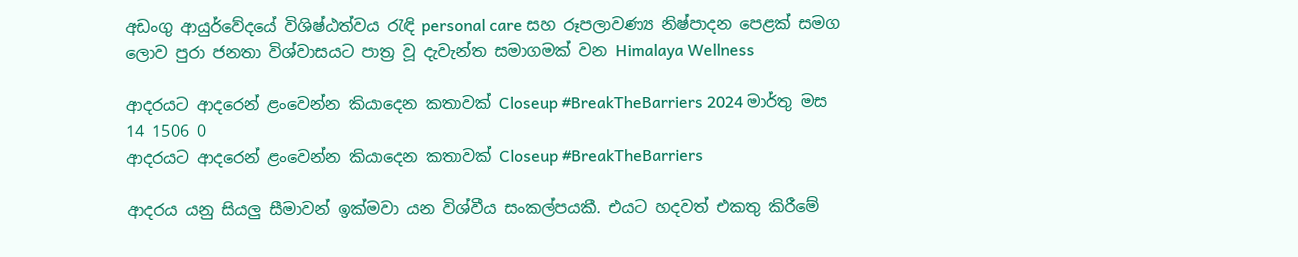අඩංගු ආයුර්වේදයේ විශිෂ්ඨත්වය රැඳි personal care සහ රූපලාවණ්‍ය නිෂ්පාදන පෙළක් සමග ලොව පුරා ජනතා විශ්වාසයට පාත්‍ර වූ දැවැන්ත සමාගමක් වන Himalaya Wellness

ආදරයට ආදරෙන් ළංවෙන්න කියාදෙන කතාවක් Closeup #BreakTheBarriers 2024 මාර්තු මස 14 1506 0
ආදරයට ආදරෙන් ළංවෙන්න කියාදෙන කතාවක් Closeup #BreakTheBarriers

ආදරය යනු සියලු සීමාවන් ඉක්මවා යන විශ්වීය සංකල්පයකී. එයට හදවත් එකතු කිරීමේ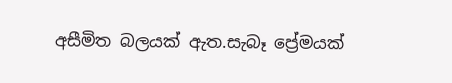අසීමිත බලයක් ඇත.සැබෑ ප්‍රේමයක්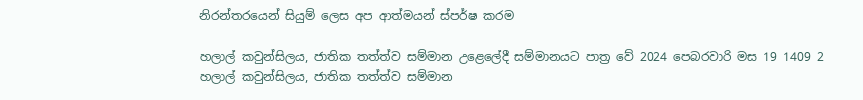නිරන්තරයෙන් සියුම් ලෙස අප ආත්මයන් ස්පර්ෂ කරම

හලාල් කවුන්සිලය, ජාතික තත්ත්ව සම්මාන උළෙලේදී සම්මානයට පාත්‍ර වේ 2024 පෙබරවාරි මස 19 1409 2
හලාල් කවුන්සිලය, ජාතික තත්ත්ව සම්මාන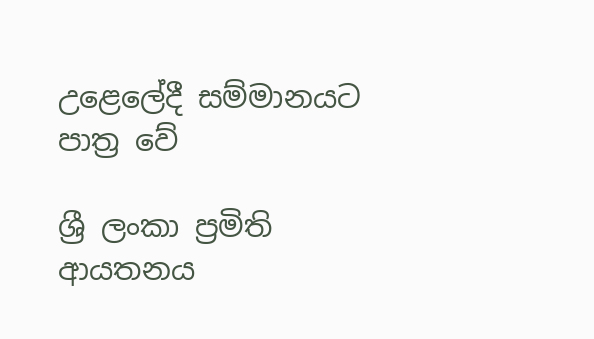උළෙලේදී සම්මානයට පාත්‍ර වේ

ශ්‍රී ලංකා ප්‍රමිති ආයතනය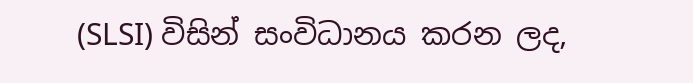(SLSI) විසින් සංවිධානය කරන ලද,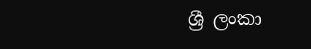ශ්‍රී ලංකා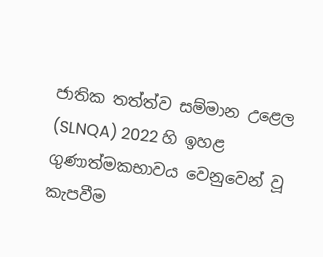ජාතික තත්ත්ව සම්මාන උළෙල (SLNQA) 2022 හි ඉහළ ගුණාත්මකභාවය වෙනුවෙන් වූ කැපවීම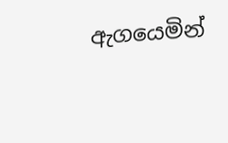ඇගයෙමින්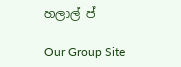හලාල් ප්

Our Group Site